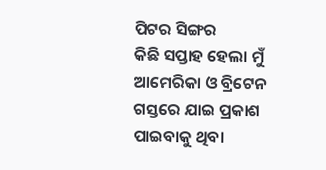ପିଟର ସିଙ୍ଗର
କିଛି ସପ୍ତାହ ହେଲା ମୁଁ ଆମେରିକା ଓ ବ୍ରିଟେନ ଗସ୍ତରେ ଯାଇ ପ୍ରକାଶ ପାଇବାକୁ ଥିବା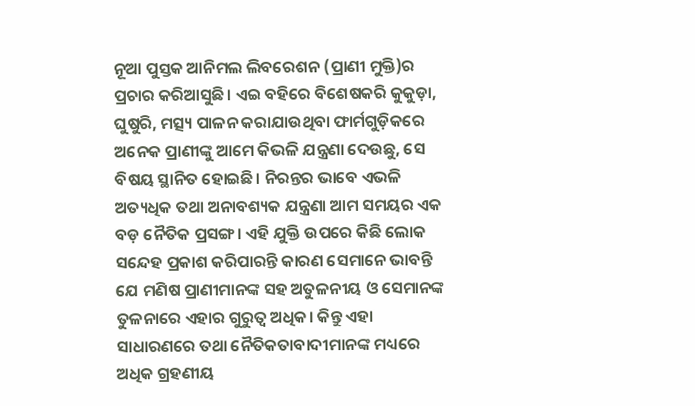ନୂଆ ପୁସ୍ତକ ଆନିମଲ ଲିବରେଶନ (ପ୍ରାଣୀ ମୁକ୍ତି)ର ପ୍ରଚାର କରିଆସୁଛି। ଏଇ ବହିରେ ବିଶେଷକରି କୁକୁଡ଼ା, ଘୁଷୁରି, ମତ୍ସ୍ୟ ପାଳନ କରାଯାଉଥିବା ଫାର୍ମଗୁଡ଼ିକରେ ଅନେକ ପ୍ରାଣୀଙ୍କୁ ଆମେ କିଭଳି ଯନ୍ତ୍ରଣା ଦେଉଛୁ, ସେ ବିଷୟ ସ୍ଥାନିତ ହୋଇଛି। ନିରନ୍ତର ଭାବେ ଏଭଳି ଅତ୍ୟଧିକ ତଥା ଅନାବଶ୍ୟକ ଯନ୍ତ୍ରଣା ଆମ ସମୟର ଏକ ବଡ଼ ନୈତିକ ପ୍ରସଙ୍ଗ। ଏହି ଯୁକ୍ତି ଉପରେ କିଛି ଲୋକ ସନ୍ଦେହ ପ୍ରକାଶ କରିପାରନ୍ତି କାରଣ ସେମାନେ ଭାବନ୍ତି ଯେ ମଣିଷ ପ୍ରାଣୀମାନଙ୍କ ସହ ଅତୁଳନୀୟ ଓ ସେମାନଙ୍କ ତୁଳନାରେ ଏହାର ଗୁରୁତ୍ୱ ଅଧିକ। କିନ୍ତୁ ଏହା ସାଧାରଣରେ ତଥା ନୈତିକତାବାଦୀମାନଙ୍କ ମଧ୍ୟରେ ଅଧିକ ଗ୍ରହଣୀୟ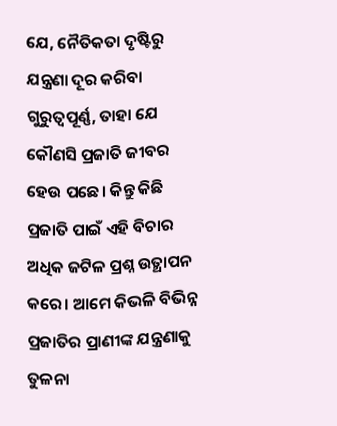ଯେ, ନୈତିକତା ଦୃଷ୍ଟିରୁ ଯନ୍ତ୍ରଣା ଦୂର କରିବା ଗୁରୁତ୍ୱପୂର୍ଣ୍ଣ, ତାହା ଯେ କୌଣସି ପ୍ରଜାତି ଜୀବର ହେଉ ପଛେ। କିନ୍ତୁ କିଛି ପ୍ରଜାତି ପାଇଁ ଏହି ବିଚାର ଅଧିକ ଜଟିଳ ପ୍ରଶ୍ନ ଉତ୍ଥାପନ କରେ। ଆମେ କିଭଳି ବିଭିନ୍ନ ପ୍ରଜାତିର ପ୍ରାଣୀଙ୍କ ଯନ୍ତ୍ରଣାକୁ ତୁଳନା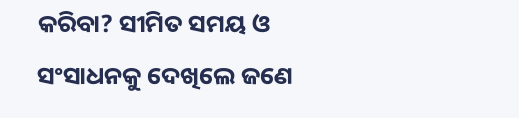କରିବା? ସୀମିତ ସମୟ ଓ ସଂସାଧନକୁ ଦେଖିଲେ ଜଣେ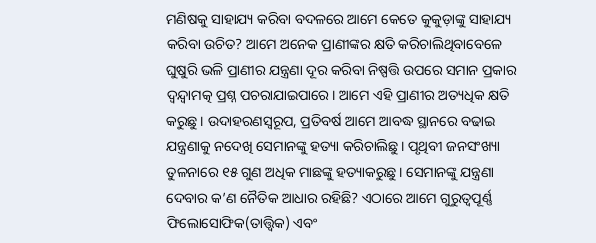ମଣିଷକୁ ସାହାଯ୍ୟ କରିବା ବଦଳରେ ଆମେ କେତେ କୁକୁଡ଼ାଙ୍କୁ ସାହାଯ୍ୟ କରିବା ଉଚିତ? ଆମେ ଅନେକ ପ୍ରାଣୀଙ୍କର କ୍ଷତି କରିଚାଲିଥିବାବେଳେ ଘୁଷୁରି ଭଳି ପ୍ରାଣୀର ଯନ୍ତ୍ରଣା ଦୂର କରିବା ନିଷ୍ପତ୍ତି ଉପରେ ସମାନ ପ୍ରକାର ଦ୍ୱନ୍ଦ୍ୱାମତ୍କ ପ୍ରଶ୍ନ ପଚରାଯାଇପାରେ। ଆମେ ଏହି ପ୍ରାଣୀର ଅତ୍ୟଧିକ କ୍ଷତି କରୁଛୁ। ଉଦାହରଣସ୍ବରୂପ, ପ୍ରତିବର୍ଷ ଆମେ ଆବଦ୍ଧ ସ୍ଥାନରେ ବଢାଇ ଯନ୍ତ୍ରଣାକୁ ନଦେଖି ସେମାନଙ୍କୁ ହତ୍ୟା କରିଚାଲିଛୁ। ପୃଥିବୀ ଜନସଂଖ୍ୟା ତୁଳନାରେ ୧୫ ଗୁଣ ଅଧିକ ମାଛଙ୍କୁ ହତ୍ୟାକରୁଛୁ। ସେମାନଙ୍କୁ ଯନ୍ତ୍ରଣା ଦେବାର କ’ଣ ନୈତିକ ଆଧାର ରହିଛି? ଏଠାରେ ଆମେ ଗୁରୁତ୍ୱପୂର୍ଣ୍ଣ ଫିଲୋସୋଫିକ(ତାତ୍ତ୍ୱିକ) ଏବଂ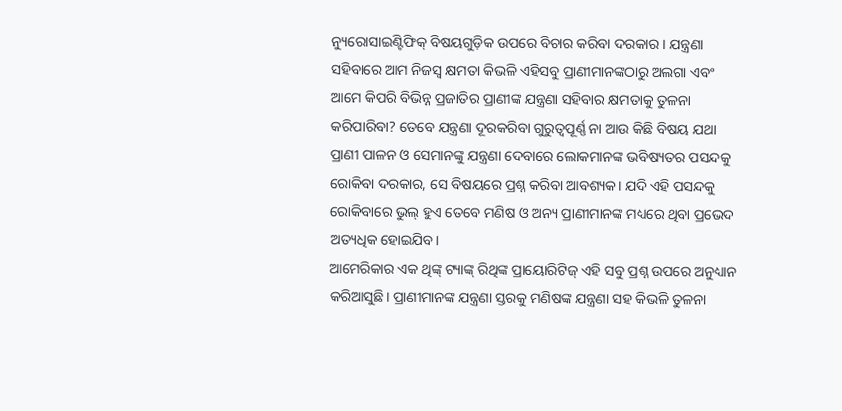ନ୍ୟୁରୋସାଇଣ୍ଟିଫିକ୍ ବିଷୟଗୁଡ଼ିକ ଉପରେ ବିଚାର କରିବା ଦରକାର। ଯନ୍ତ୍ରଣା ସହିବାରେ ଆମ ନିଜସ୍ବ କ୍ଷମତା କିଭଳି ଏହିସବୁ ପ୍ରାଣୀମାନଙ୍କଠାରୁ ଅଲଗା ଏବଂ ଆମେ କିପରି ବିଭିନ୍ନ ପ୍ରଜାତିର ପ୍ରାଣୀଙ୍କ ଯନ୍ତ୍ରଣା ସହିବାର କ୍ଷମତାକୁ ତୁଳନା କରିପାରିବା? ତେବେ ଯନ୍ତ୍ରଣା ଦୂରକରିବା ଗୁରୁତ୍ୱପୂର୍ଣ୍ଣ ନା ଆଉ କିଛି ବିଷୟ ଯଥା ପ୍ରାଣୀ ପାଳନ ଓ ସେମାନଙ୍କୁ ଯନ୍ତ୍ରଣା ଦେବାରେ ଲୋକମାନଙ୍କ ଭବିଷ୍ୟତର ପସନ୍ଦକୁ ରୋକିବା ଦରକାର, ସେ ବିଷୟରେ ପ୍ରଶ୍ନ କରିବା ଆବଶ୍ୟକ। ଯଦି ଏହି ପସନ୍ଦକୁ ରୋକିବାରେ ଭୁଲ୍ ହୁଏ ତେବେ ମଣିଷ ଓ ଅନ୍ୟ ପ୍ରାଣୀମାନଙ୍କ ମଧ୍ୟରେ ଥିବା ପ୍ରଭେଦ ଅତ୍ୟଧିକ ହୋଇଯିବ।
ଆମେରିକାର ଏକ ଥିଙ୍କ୍ ଟ୍ୟାଙ୍କ୍ ରିଥିଙ୍କ ପ୍ରାୟୋରିଟିଜ୍ ଏହି ସବୁ ପ୍ରଶ୍ନ ଉପରେ ଅନୁଧ୍ୟାନ କରିଆସୁଛି। ପ୍ରାଣୀମାନଙ୍କ ଯନ୍ତ୍ରଣା ସ୍ତରକୁ ମଣିଷଙ୍କ ଯନ୍ତ୍ରଣା ସହ କିଭଳି ତୁଳନା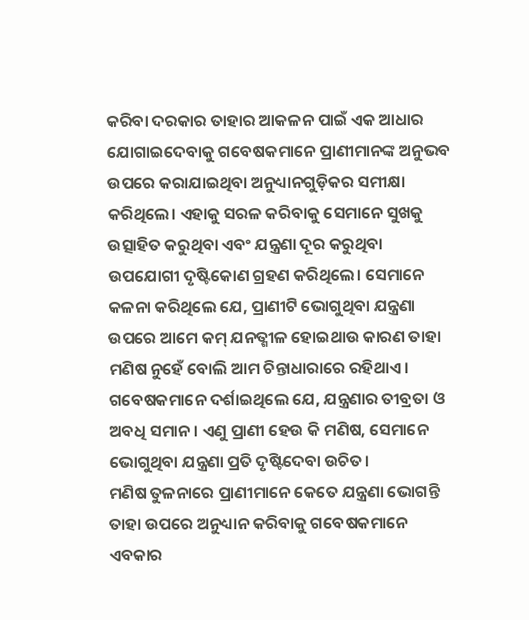କରିବା ଦରକାର ତାହାର ଆକଳନ ପାଇଁ ଏକ ଆଧାର ଯୋଗାଇଦେବାକୁ ଗବେଷକମାନେ ପ୍ରାଣୀମାନଙ୍କ ଅନୁଭବ ଉପରେ କରାଯାଇଥିବା ଅନୁଧ୍ୟାନଗୁଡ଼ିକର ସମୀକ୍ଷା କରିଥିଲେ। ଏହାକୁ ସରଳ କରିବାକୁ ସେମାନେ ସୁଖକୁ ଉତ୍ସାହିତ କରୁଥିବା ଏବଂ ଯନ୍ତ୍ରଣା ଦୂର କରୁଥିବା ଉପଯୋଗୀ ଦୃଷ୍ଟିକୋଣ ଗ୍ରହଣ କରିଥିଲେ। ସେମାନେ କଳନା କରିଥିଲେ ଯେ, ପ୍ରାଣୀଟି ଭୋଗୁଥିବା ଯନ୍ତ୍ରଣା ଉପରେ ଆମେ କମ୍ ଯନତ୍ଶୀଳ ହୋଇଥାଉ କାରଣ ତାହା ମଣିଷ ନୁହେଁ ବୋଲି ଆମ ଚିନ୍ତାଧାରାରେ ରହିଥାଏ। ଗବେଷକମାନେ ଦର୍ଶାଇଥିଲେ ଯେ, ଯନ୍ତ୍ରଣାର ତୀବ୍ରତା ଓ ଅବଧି ସମାନ। ଏଣୁ ପ୍ରାଣୀ ହେଉ କି ମଣିଷ, ସେମାନେ ଭୋଗୁଥିବା ଯନ୍ତ୍ରଣା ପ୍ରତି ଦୃଷ୍ଟିଦେବା ଉଚିତ।
ମଣିଷ ତୁଳନାରେ ପ୍ରାଣୀମାନେ କେତେ ଯନ୍ତ୍ରଣା ଭୋଗନ୍ତି ତାହା ଉପରେ ଅନୁଧ୍ୟାନ କରିବାକୁ ଗବେଷକମାନେ ଏବକାର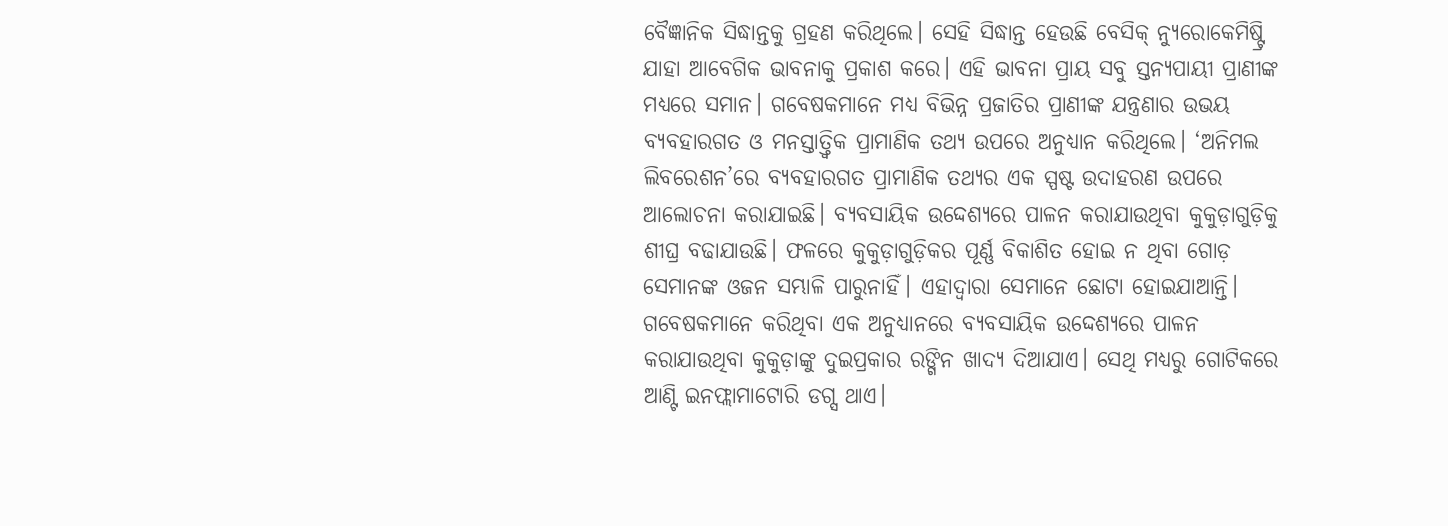ବୈଜ୍ଞାନିକ ସିଦ୍ଧାନ୍ତକୁ ଗ୍ରହଣ କରିଥିଲେ। ସେହି ସିଦ୍ଧାନ୍ତ ହେଉଛି ବେସିକ୍ ନ୍ୟୁରୋକେମିଷ୍ଟ୍ରି ଯାହା ଆବେଗିକ ଭାବନାକୁ ପ୍ରକାଶ କରେ। ଏହି ଭାବନା ପ୍ରାୟ ସବୁ ସ୍ତନ୍ୟପାୟୀ ପ୍ରାଣୀଙ୍କ ମଧ୍ୟରେ ସମାନ। ଗବେଷକମାନେ ମଧ୍ୟ ବିଭିନ୍ନ ପ୍ରଜାତିର ପ୍ରାଣୀଙ୍କ ଯନ୍ତ୍ରଣାର ଉଭୟ ବ୍ୟବହାରଗତ ଓ ମନସ୍ତାତ୍ତ୍ୱିକ ପ୍ରାମାଣିକ ତଥ୍ୟ ଉପରେ ଅନୁଧ୍ୟାନ କରିଥିଲେ। ‘ଅନିମଲ ଲିବରେଶନ’ରେ ବ୍ୟବହାରଗତ ପ୍ରାମାଣିକ ତଥ୍ୟର ଏକ ସ୍ପଷ୍ଟ ଉଦାହରଣ ଉପରେ ଆଲୋଚନା କରାଯାଇଛି। ବ୍ୟବସାୟିକ ଉଦ୍ଦେଶ୍ୟରେ ପାଳନ କରାଯାଉଥିବା କୁକୁଡ଼ାଗୁଡ଼ିକୁ ଶୀଘ୍ର ବଢାଯାଉଛି। ଫଳରେ କୁକୁଡ଼ାଗୁଡ଼ିକର ପୂର୍ଣ୍ଣ ବିକାଶିତ ହୋଇ ନ ଥିବା ଗୋଡ଼ ସେମାନଙ୍କ ଓଜନ ସମ୍ଭାଳି ପାରୁନାହିଁ। ଏହାଦ୍ୱାରା ସେମାନେ ଛୋଟା ହୋଇଯାଆନ୍ତି। ଗବେଷକମାନେ କରିଥିବା ଏକ ଅନୁଧ୍ୟାନରେ ବ୍ୟବସାୟିକ ଉଦ୍ଦେଶ୍ୟରେ ପାଳନ କରାଯାଉଥିବା କୁକୁଡ଼ାଙ୍କୁ ଦୁଇପ୍ରକାର ରଙ୍ଗିନ ଖାଦ୍ୟ ଦିଆଯାଏ। ସେଥି ମଧ୍ୟରୁ ଗୋଟିକରେ ଆଣ୍ଟି ଇନଫ୍ଲାମାଟୋରି ଡଗ୍ସ ଥାଏ।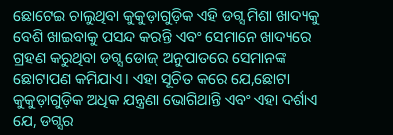ଛୋଟେଇ ଚାଲୁଥିବା କୁକୁଡ଼ାଗୁଡ଼ିକ ଏହି ଡଗ୍ସ ମିଶା ଖାଦ୍ୟକୁ ବେଶି ଖାଇବାକୁ ପସନ୍ଦ କରନ୍ତି ଏବଂ ସେମାନେ ଖାଦ୍ୟରେ ଗ୍ରହଣ କରୁଥିବା ଡଗ୍ସ ଡୋଜ୍ ଅନୁପାତରେ ସେମାନଙ୍କ ଛୋଟାପଣ କମିଯାଏ। ଏହା ସୂଚିତ କରେ ଯେ,ଛୋଟା କୁକୁଡ଼ାଗୁଡ଼ିକ ଅଧିକ ଯନ୍ତ୍ରଣା ଭୋଗିଥାନ୍ତି ଏବଂ ଏହା ଦର୍ଶାଏ ଯେ, ଡଗ୍ସର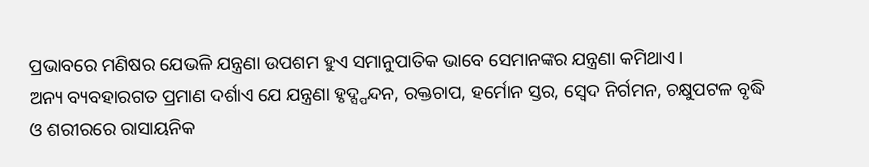ପ୍ରଭାବରେ ମଣିଷର ଯେଭଳି ଯନ୍ତ୍ରଣା ଉପଶମ ହୁଏ ସମାନୁପାତିକ ଭାବେ ସେମାନଙ୍କର ଯନ୍ତ୍ରଣା କମିଥାଏ।
ଅନ୍ୟ ବ୍ୟବହାରଗତ ପ୍ରମାଣ ଦର୍ଶାଏ ଯେ ଯନ୍ତ୍ରଣା ହୃଦ୍ସ୍ପନ୍ଦନ, ରକ୍ତଚାପ, ହର୍ମୋନ ସ୍ତର, ସ୍ବେଦ ନିର୍ଗମନ, ଚକ୍ଷୁପଟଳ ବୃଦ୍ଧି ଓ ଶରୀରରେ ରାସାୟନିକ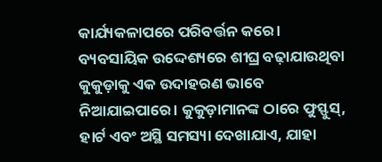କାର୍ଯ୍ୟକଳାପରେ ପରିବର୍ତ୍ତନ କରେ। ବ୍ୟବସାୟିକ ଉଦ୍ଦେଶ୍ୟରେ ଶୀଘ୍ର ବଢ଼ାଯାଉଥିବା କୁକୁଡ଼ାକୁ ଏକ ଉଦାହରଣ ଭାବେ ନିଆଯାଇପାରେ। କୁକୁଡ଼ାମାନଙ୍କ ଠାରେ ଫୁସ୍ଫୁସ୍, ହାର୍ଟ ଏବଂ ଅସ୍ଥି ସମସ୍ୟା ଦେଖାଯାଏ, ଯାହା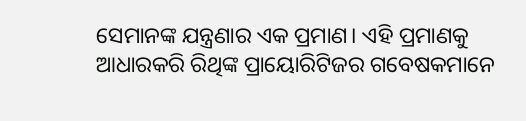ସେମାନଙ୍କ ଯନ୍ତ୍ରଣାର ଏକ ପ୍ରମାଣ। ଏହି ପ୍ରମାଣକୁ ଆଧାରକରି ରିଥିଙ୍କ ପ୍ରାୟୋରିଟିଜର ଗବେଷକମାନେ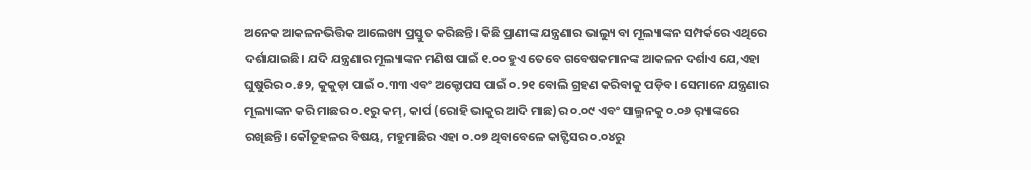ଅନେକ ଆକଳନଭିତ୍ତିକ ଆଲେଖ୍ୟ ପ୍ରସ୍ତୁତ କରିଛନ୍ତି। କିଛି ପ୍ରାଣୀଙ୍କ ଯନ୍ତ୍ରଣାର ଭାଲ୍ୟୁ ବା ମୂଲ୍ୟାଙ୍କନ ସମ୍ପର୍କରେ ଏଥିରେ ଦର୍ଶାଯାଇଛି। ଯଦି ଯନ୍ତ୍ରଣାର ମୂଲ୍ୟାଙ୍କନ ମଣିଷ ପାଇଁ ୧.୦୦ ହୁଏ ତେବେ ଗବେଷକମାନଙ୍କ ଆକଳନ ଦର୍ଶାଏ ଯେ,ଏହା ଘୁଷୁରିର ୦.୫୨, କୁକୁଡ଼ା ପାଇଁ ୦.୩୩ ଏବଂ ଅକ୍ଟୋପସ ପାଇଁ ୦.୨୧ ବୋଲି ଗ୍ରହଣ କରିବାକୁ ପଡ଼ିବ। ସେମାନେ ଯନ୍ତ୍ରଣାର ମୂଲ୍ୟାଙ୍କନ କରି ମାଛର ୦.୧ରୁ କମ୍, କାର୍ପ (ରୋହି ଭାକୁର ଆଦି ମାଛ)ର ୦.୦୯ ଏବଂ ସାଲ୍ମନକୁ ୦.୦୬ ର଼୍ୟାଙ୍କରେ ରଖିଛନ୍ତି। କୌତୂହଳର ବିଷୟ, ମହୁମାଛିର ଏହା ୦.୦୭ ଥିବାବେଳେ କାଟ୍ଫିସର ୦.୦୪ରୁ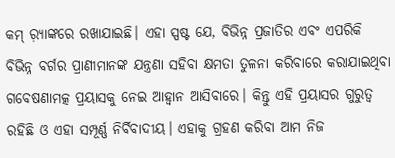କମ୍ ର଼୍ୟାଙ୍କରେ ରଖାଯାଇଛି। ଏହା ସ୍ପଷ୍ଟ ଯେ, ବିଭିନ୍ନ ପ୍ରଜାତିର ଏବଂ ଏପରିକି ବିଭିନ୍ନ ବର୍ଗର ପ୍ରାଣୀମାନଙ୍କ ଯନ୍ତ୍ରଣା ସହିବା କ୍ଷମତା ତୁଳନା କରିବାରେ କରାଯାଇଥିବା ଗବେଷଣାମତ୍କ ପ୍ରୟାସକୁ ନେଇ ଆହ୍ବାନ ଆସିବାରେ। କିନ୍ତୁ ଏହି ପ୍ରୟାସର ଗୁରୁତ୍ୱ ରହିଛି ଓ ଏହା ସମ୍ପୂର୍ଣ୍ଣ ନିର୍ବିବାଦୀୟ। ଏହାକୁ ଗ୍ରହଣ କରିବା ଆମ ନିଜ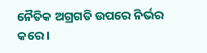ନୈତିକ ଅଗ୍ରଗତି ଉପରେ ନିର୍ଭର କରେ।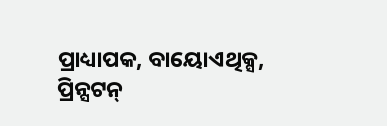ପ୍ରାଧ୍ୟାପକ, ବାୟୋଏଥିକ୍ସ, ପ୍ରିନ୍ସଟନ୍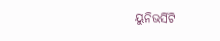ୟୁନିଭର୍ସିଟି